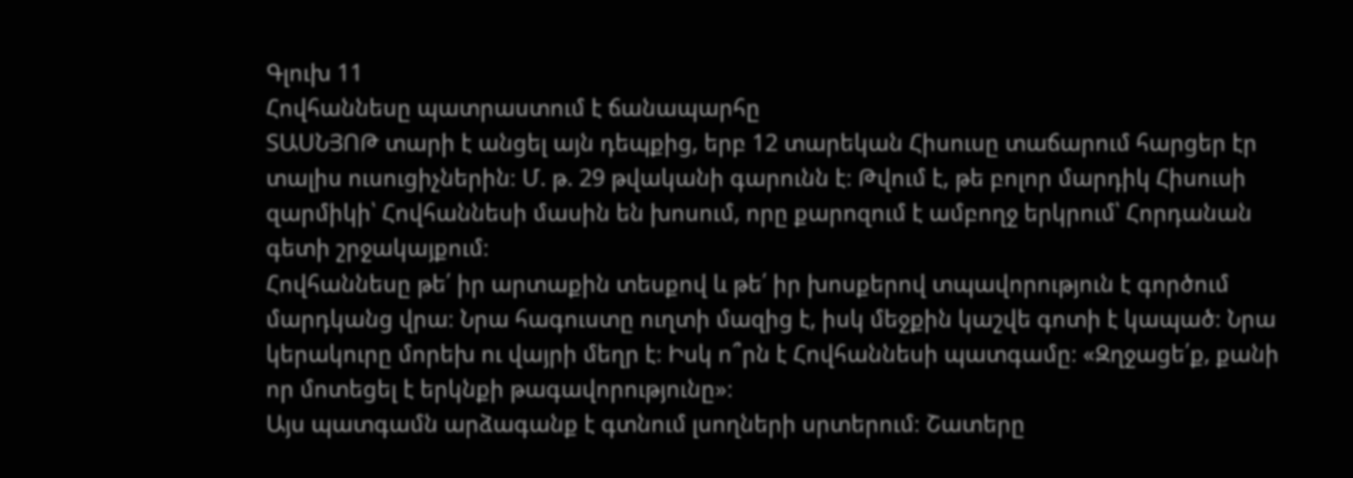Գլուխ 11
Հովհաննեսը պատրաստում է ճանապարհը
ՏԱՍՆՅՈԹ տարի է անցել այն դեպքից, երբ 12 տարեկան Հիսուսը տաճարում հարցեր էր տալիս ուսուցիչներին։ Մ. թ. 29 թվականի գարունն է։ Թվում է, թե բոլոր մարդիկ Հիսուսի զարմիկի՝ Հովհաննեսի մասին են խոսում, որը քարոզում է ամբողջ երկրում՝ Հորդանան գետի շրջակայքում։
Հովհաննեսը թե՛ իր արտաքին տեսքով և թե՛ իր խոսքերով տպավորություն է գործում մարդկանց վրա։ Նրա հագուստը ուղտի մազից է, իսկ մեջքին կաշվե գոտի է կապած։ Նրա կերակուրը մորեխ ու վայրի մեղր է։ Իսկ ո՞րն է Հովհաննեսի պատգամը։ «Զղջացե՛ք, քանի որ մոտեցել է երկնքի թագավորությունը»։
Այս պատգամն արձագանք է գտնում լսողների սրտերում։ Շատերը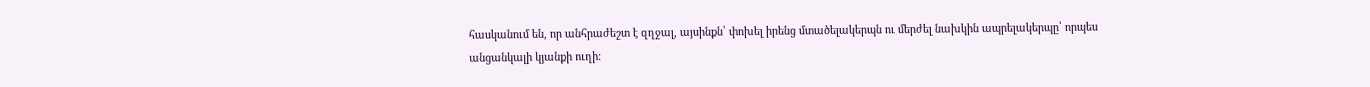հասկանում են, որ անհրաժեշտ է զղջալ, այսինքն՝ փոխել իրենց մտածելակերպն ու մերժել նախկին ապրելակերպը՝ որպես անցանկալի կյանքի ուղի։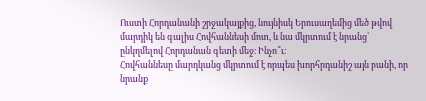Ուստի Հորդանանի շրջակայքից, նույնիսկ Երուսաղեմից մեծ թվով մարդիկ են գալիս Հովհաննեսի մոտ, և նա մկրտում է նրանց՝ ընկղմելով Հորդանան գետի մեջ։ Ինչո՞ւ։
Հովհաննեսը մարդկանց մկրտում է որպես խորհրդանիշ այն բանի, որ նրանք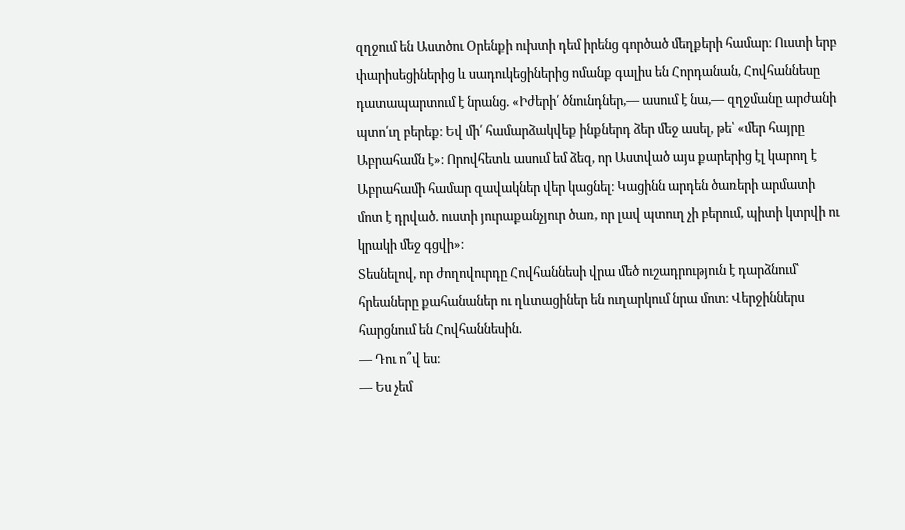զղջում են Աստծու Օրենքի ուխտի դեմ իրենց գործած մեղքերի համար։ Ուստի երբ փարիսեցիներից և սադուկեցիներից ոմանք գալիս են Հորդանան, Հովհաննեսը դատապարտում է նրանց. «Իժերի՛ ծնունդներ,— ասում է նա,— զղջմանը արժանի պտո՛ւղ բերեք։ Եվ մի՛ համարձակվեք ինքներդ ձեր մեջ ասել, թե՝ «մեր հայրը Աբրահամն է»։ Որովհետև ասում եմ ձեզ, որ Աստված այս քարերից էլ կարող է Աբրահամի համար զավակներ վեր կացնել։ Կացինն արդեն ծառերի արմատի մոտ է դրված. ուստի յուրաքանչյուր ծառ, որ լավ պտուղ չի բերում, պիտի կտրվի ու կրակի մեջ գցվի»։
Տեսնելով, որ ժողովուրդը Հովհաննեսի վրա մեծ ուշադրություն է դարձնում՝ հրեաները քահանաներ ու ղևտացիներ են ուղարկում նրա մոտ։ Վերջիններս հարցնում են Հովհաննեսին.
— Դու ո՞վ ես։
— Ես չեմ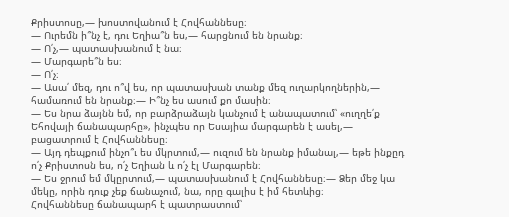Քրիստոսը,— խոստովանում է Հովհաննեսը։
— Ուրեմն ի՞նչ է, դու Եղիա՞ն ես,— հարցնում են նրանք։
— Ո՛չ,— պատասխանում է նա։
— Մարգարե՞ն ես։
— Ո՛չ։
— Ասա՛ մեզ, դու ո՞վ ես, որ պատասխան տանք մեզ ուղարկողներին,— համառում են նրանք։— Ի՞նչ ես ասում քո մասին։
— Ես նրա ձայնն եմ, որ բարձրաձայն կանչում է անապատում՝ «ուղղե՛ք Եհովայի ճանապարհը», ինչպես որ Եսայիա մարգարեն է ասել,— բացատրում է Հովհաննեսը։
— Այդ դեպքում ինչո՞ւ ես մկրտում,— ուզում են նրանք իմանալ,— եթե ինքըդ ո՛չ Քրիստոսն ես, ո՛չ Եղիան և ո՛չ էլ Մարգարեն։
— Ես ջրում եմ մկըրտում,— պատասխանում է Հովհաննեսը։— Ձեր մեջ կա մեկը, որին դուք չեք ճանաչում, նա, որը գալիս է իմ հետևից։
Հովհաննեսը ճանապարհ է պատրաստում՝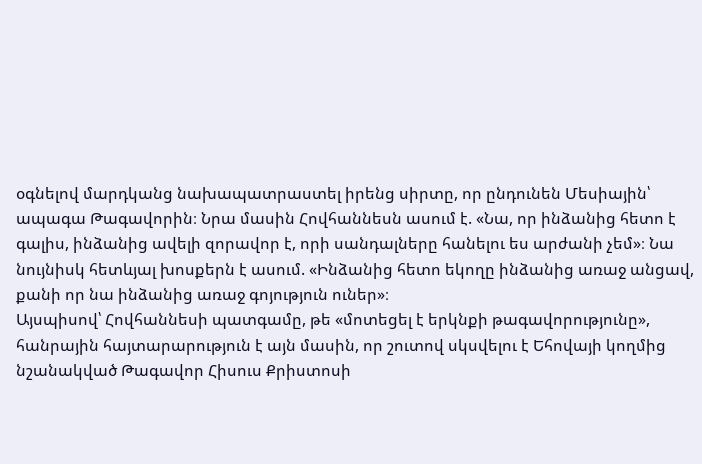օգնելով մարդկանց նախապատրաստել իրենց սիրտը, որ ընդունեն Մեսիային՝ ապագա Թագավորին։ Նրա մասին Հովհաննեսն ասում է. «Նա, որ ինձանից հետո է գալիս, ինձանից ավելի զորավոր է, որի սանդալները հանելու ես արժանի չեմ»։ Նա նույնիսկ հետևյալ խոսքերն է ասում. «Ինձանից հետո եկողը ինձանից առաջ անցավ, քանի որ նա ինձանից առաջ գոյություն ուներ»։
Այսպիսով՝ Հովհաննեսի պատգամը, թե «մոտեցել է երկնքի թագավորությունը», հանրային հայտարարություն է այն մասին, որ շուտով սկսվելու է Եհովայի կողմից նշանակված Թագավոր Հիսուս Քրիստոսի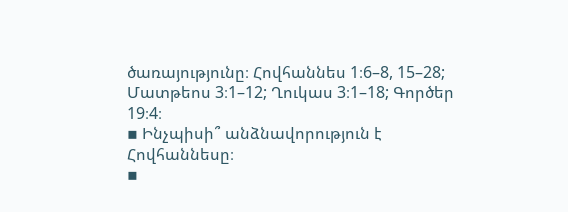ծառայությունը։ Հովհաննես 1։6–8, 15–28; Մատթեոս 3։1–12; Ղուկաս 3։1–18; Գործեր 19։4։
▪ Ինչպիսի՞ անձնավորություն է Հովհաննեսը։
▪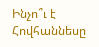Ինչո՞ւ է Հովհաննեսը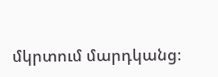մկրտում մարդկանց։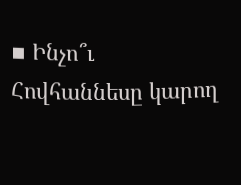▪ Ինչո՞ւ Հովհաննեսը կարող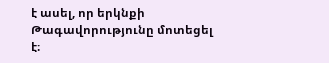է ասել, որ երկնքի Թագավորությունը մոտեցել է։